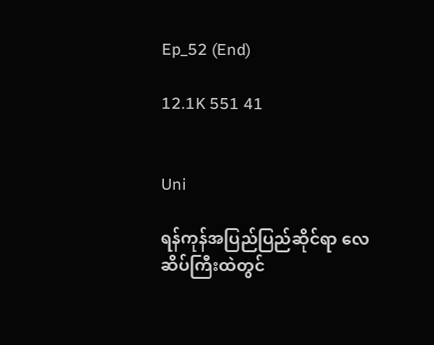Ep_52 (End)

12.1K 551 41


Uni

ရန်ကုန်အပြည်ပြည်ဆိုင်ရာ လေဆိပ်ကြီးထဲတွင်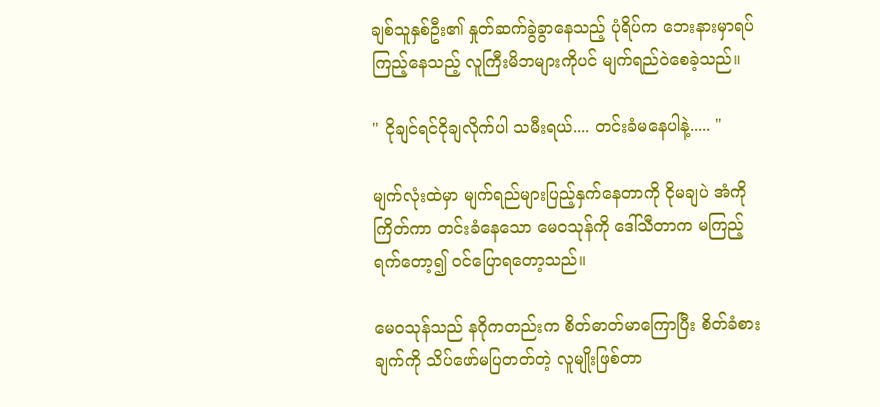ချစ်သူနှစ်ဦး၏ နှုတ်ဆက်ခွဲခွာနေသည့် ပုံရိပ်က ဘေးနားမှာရပ်ကြည့်နေသည့် လူကြီးမိဘများကိုပင် မျက်ရည်၀ဲစေခဲ့သည်။

" ငိုချင်ရင်ငိုချလိုက်ပါ သမီးရယ်.... တင်းခံမနေပါနဲ့..... "

မျက်လုံးထဲမှာ မျက်ရည်များပြည့်နှက်နေတာကို ငိုမချပဲ အံကိုကြိတ်ကာ တင်းခံနေသော မေ၀သုန်ကို ဒေါ်သီတာက မကြည့်ရက်တော့၍ ၀င်ပြောရတော့သည်။

မေ၀သုန်သည် နဂိုကတည်းက စိတ်ဓာတ်မာကြောပြီး စိတ်ခံစားချက်ကို သိပ်ဖော်မပြတတ်တဲ့ လူမျိုးဖြစ်တာ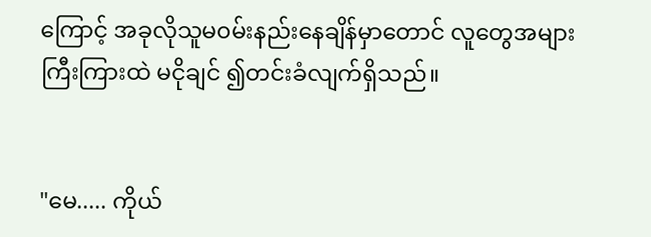ကြောင့် အခုလိုသူမ၀မ်းနည်းနေချိန်မှာတောင် လူတွေအများကြီးကြားထဲ မငိုချင် ၍တင်းခံလျက်ရှိသည်။


"မေ..... ကိုယ်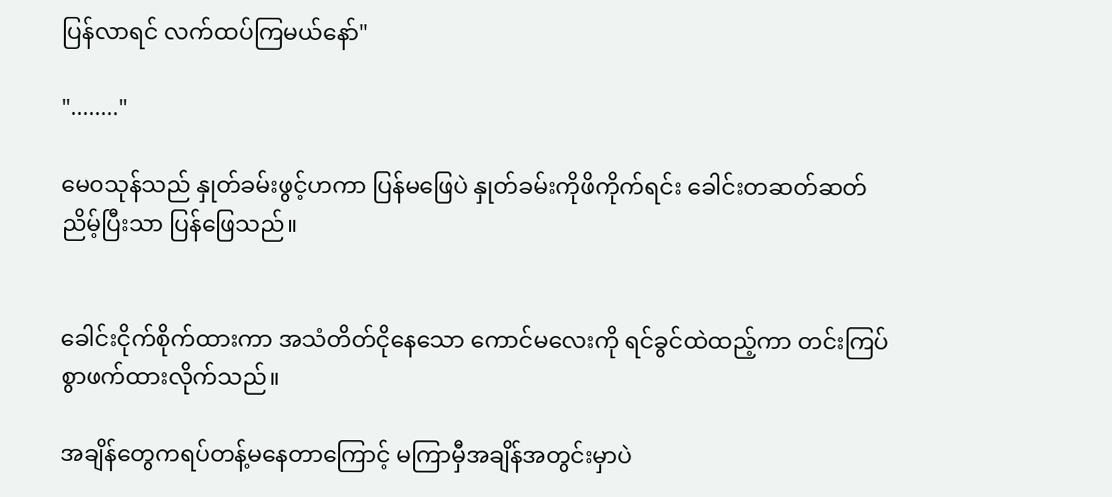ပြန်လာရင် လက်ထပ်ကြမယ်နော်"

"........"

မေ၀သုန်သည် နှုတ်ခမ်းဖွင့်ဟကာ ပြန်မဖြေပဲ နှုတ်ခမ်းကိုဖိကိုက်ရင်း ခေါင်းတဆတ်ဆတ်ညိမ့်ပြီးသာ ပြန်ဖြေသည်။


ခေါင်းငိုက်စိုက်ထားကာ အသံတိတ်ငိုနေသော ကောင်မလေးကို ရင်ခွင်ထဲထည့်ကာ တင်းကြပ်စွာဖက်ထားလိုက်သည်။

အချိန်တွေကရပ်တန့်မနေတာကြောင့် မကြာမှီအချိန်အတွင်းမှာပဲ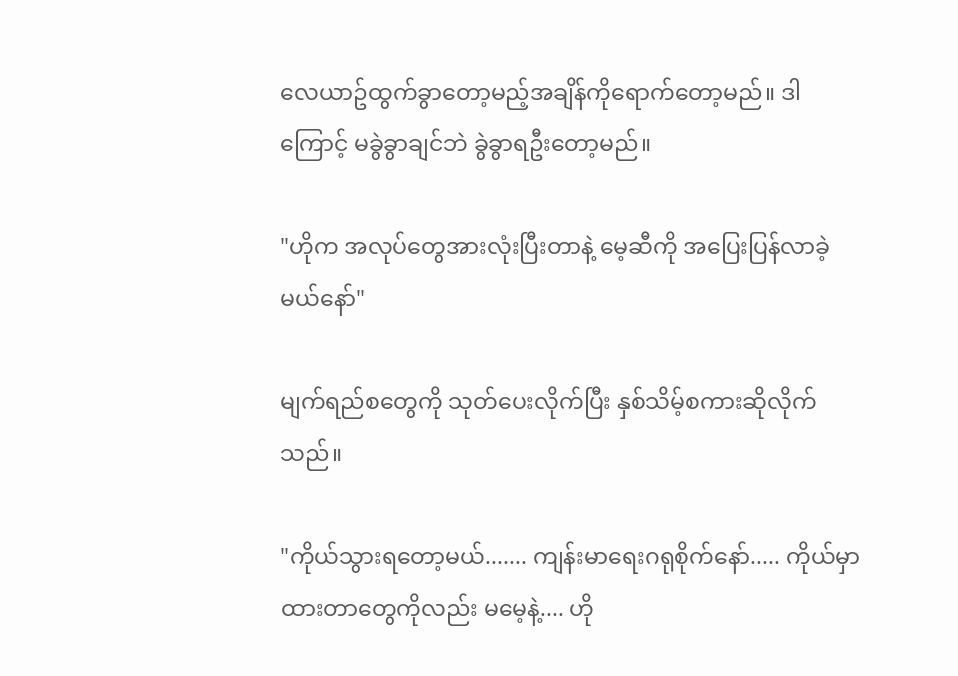လေယာဥ်ထွက်ခွာတော့မည့်အချိန်ကိုရောက်တော့မည်။ ဒါကြောင့် မခွဲခွာချင်ဘဲ ခွဲခွာရဦးတော့မည်။

"ဟိုက အလုပ်တွေအားလုံးပြီးတာနဲ့ မေ့ဆီကို အပြေးပြန်လာခဲ့မယ်နော်"

မျက်ရည်စတွေကို သုတ်ပေးလိုက်ပြီး နှစ်သိမ့်စကားဆိုလိုက်သည်။

"ကိုယ်သွားရတော့မယ်....... ကျန်းမာရေးဂရုစိုက်နော်..... ကိုယ်မှာထားတာတွေကိုလည်း မမေ့နဲ့.... ဟို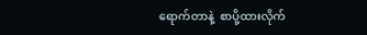ရောက်တာနဲ့  စာပို့ထားလိုက်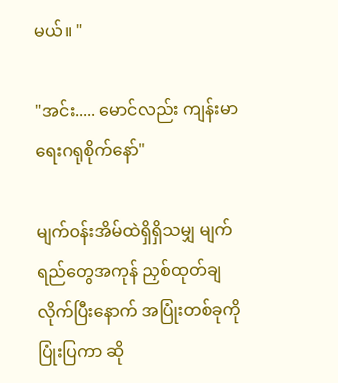မယ်။ "

"အင်း..... မောင်လည်း ကျန်းမာရေးဂရုစိုက်နော်"

မျက်၀န်းအိမ်ထဲရှိရှိသမျှ မျက်ရည်တွေအကုန် ညှစ်ထုတ်ချလိုက်ပြီးနောက် အပြုံးတစ်ခုကို ပြုံးပြကာ ဆို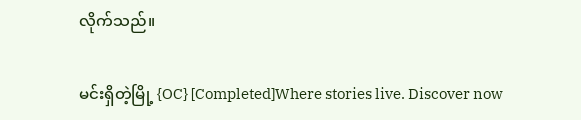လိုက်သည်။

မင်းရှိတဲ့မြို့ {OC} [Completed]Where stories live. Discover now